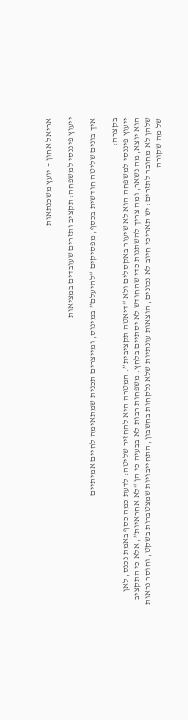אריאל אחון – יועץ משכנתאות

ייעוץ פיננסי למשפחה: תקציב ותזרים שעובדים במציאות

איך בונים שליטה חודשית בכסף, מפסיקים “להיעלם” במינוס, ומייצרים תכנית שמתאימה לחיים אמיתיים

בקצרה:
ייעוץ פיננסי למשפחה הוא לא שיעור באקסלים ולא “דיאטה תקציבית”. המטרה היא להחזיר שליטה: לדעת כמה כסף באמת נכנס, לאן הוא יוצא, מה נשאר, ומה צריך להשתנות כדי שהחודש לא יסתיים בלחץ. משפחות רבות לא בבעיה כי הן “לא אחראיות”, אלא כי התקציב שלהן לא מחובר לתזרים: יש תאריכי חיוב לא נכונים, הוצאות עונתיות שלא נלקחות בחשבון, התחייבויות שמצטברות בשקט, וחוסר נראות של מה שקורה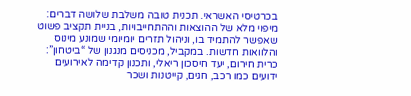בכרטיסי האשראי. תכנית טובה משלבת שלושה דברים: מיפוי מלא של ההוצאות וההתחייבויות, בניית תקציב פשוט שאפשר להתמיד בו, וניהול תזרים יומיומי שמונע מינוס והלוואות חדשות. במקביל, מכניסים מנגנון של “ביטחון”: כרית חירום, יעד חיסכון ריאלי, ותכנון קדימה לאירועים ידועים כמו רכב, חגים, קייטנות ושכר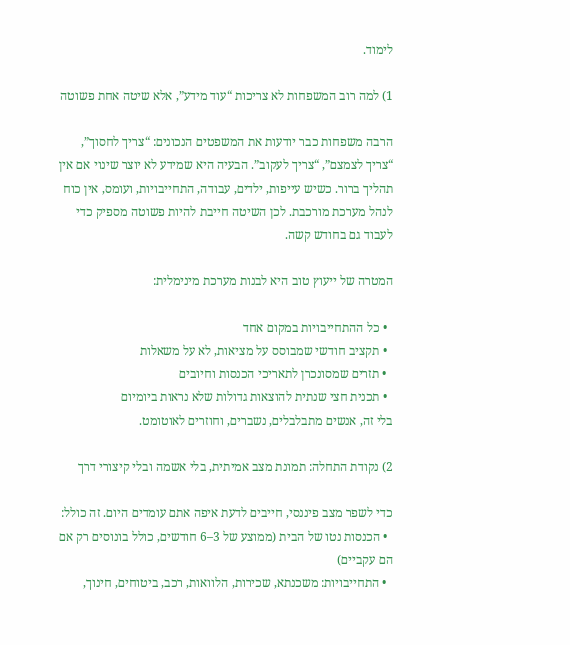לימוד.

1) למה רוב המשפחות לא צריכות “עוד מידע”, אלא שיטה אחת פשוטה

הרבה משפחות כבר יודעות את המשפטים הנכונים: “צריך לחסוך”, “צריך לצמצם”, “צריך לעקוב”. הבעיה היא שמידע לא יוצר שינוי אם אין תהליך ברור. כשיש עייפות, ילדים, עבודה, התחייבויות, ועומס, אין כוח לנהל מערכת מורכבת. לכן השיטה חייבת להיות פשוטה מספיק כדי לעבוד גם בחודש קשה.

המטרה של ייעוץ טוב היא לבנות מערכת מינימלית:

  • כל ההתחייבויות במקום אחד
  • תקציב חודשי שמבוסס על מציאות, לא על משאלות
  • תזרים שמסונכרן לתאריכי הכנסות וחיובים
  • תכנית חצי שנתית להוצאות גדולות שלא נראות ביומיום
בלי זה, אנשים מתבלבלים, נשברים, וחוזרים לאוטומט.

2) נקודת התחלה: תמונת מצב אמיתית, בלי אשמה ובלי קיצורי דרך

כדי לשפר מצב פיננסי, חייבים לדעת איפה אתם עומדים היום. זה כולל:
  • הכנסות נטו של הבית (ממוצע של 3–6 חודשים, כולל בונוסים רק אם הם עקביים)
  • התחייבויות: משכנתא, שכירות, הלוואות, רכב, ביטוחים, חינוך,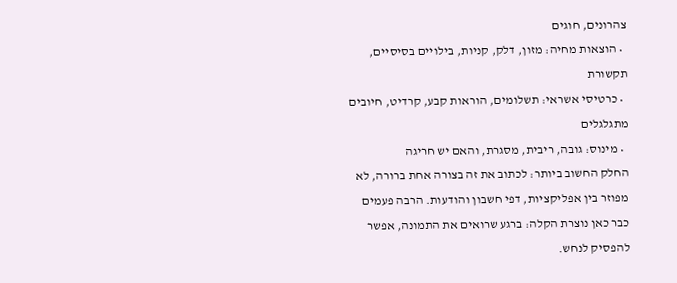צהרונים, חוגים
  • הוצאות מחיה: מזון, דלק, קניות, בילויים בסיסיים, תקשורת
  • כרטיסי אשראי: תשלומים, הוראות קבע, קרדיט, חיובים מתגלגלים
  • מינוס: גובה, ריבית, מסגרת, והאם יש חריגה
החלק החשוב ביותר: לכתוב את זה בצורה אחת ברורה, לא מפוזר בין אפליקציות, דפי חשבון והודעות. הרבה פעמים כבר כאן נוצרת הקלה: ברגע שרואים את התמונה, אפשר להפסיק לנחש.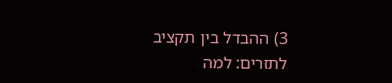3) ההבדל בין תקציב לתזרים: למה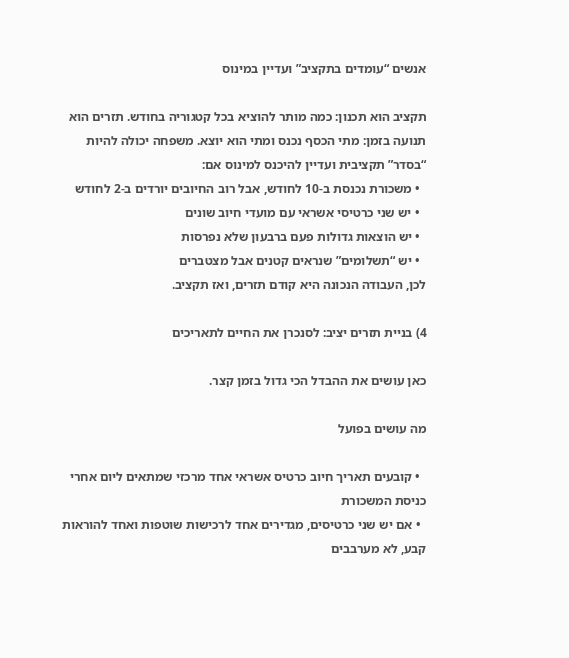אנשים “עומדים בתקציב” ועדיין במינוס

תקציב הוא תכנון: כמה מותר להוציא בכל קטגוריה בחודש. תזרים הוא תנועה בזמן: מתי הכסף נכנס ומתי הוא יוצא. משפחה יכולה להיות “בסדר” תקציבית ועדיין להיכנס למינוס אם:
  • משכורת נכנסת ב-10 לחודש, אבל רוב החיובים יורדים ב-2 לחודש
  • יש שני כרטיסי אשראי עם מועדי חיוב שונים
  • יש הוצאות גדולות פעם ברבעון שלא נפרסות
  • יש “תשלומים” שנראים קטנים אבל מצטברים
לכן, העבודה הנכונה היא קודם תזרים, ואז תקציב.

4) בניית תזרים יציב: לסנכרן את החיים לתאריכים

כאן עושים את ההבדל הכי גדול בזמן קצר.

מה עושים בפועל

  • קובעים תאריך חיוב כרטיס אשראי אחד מרכזי שמתאים ליום אחרי כניסת המשכורת
  • אם יש שני כרטיסים, מגדירים אחד לרכישות שוטפות ואחד להוראות קבע, לא מערבבים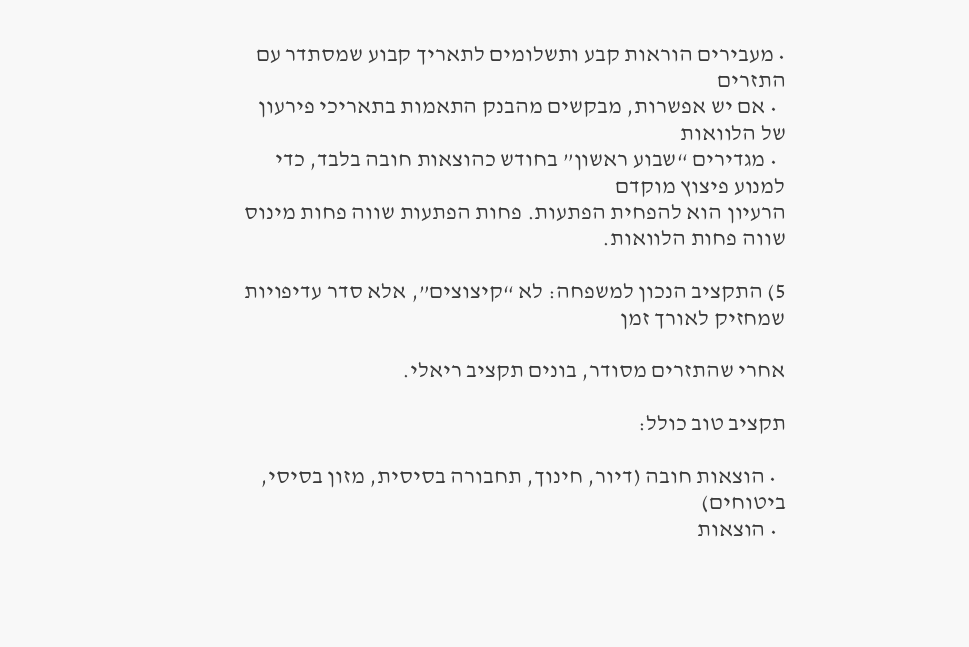• מעבירים הוראות קבע ותשלומים לתאריך קבוע שמסתדר עם התזרים
  • אם יש אפשרות, מבקשים מהבנק התאמות בתאריכי פירעון של הלוואות
  • מגדירים “שבוע ראשון” בחודש כהוצאות חובה בלבד, כדי למנוע פיצוץ מוקדם
הרעיון הוא להפחית הפתעות. פחות הפתעות שווה פחות מינוס שווה פחות הלוואות.

5) התקציב הנכון למשפחה: לא “קיצוצים”, אלא סדר עדיפויות שמחזיק לאורך זמן

אחרי שהתזרים מסודר, בונים תקציב ריאלי.

תקציב טוב כולל:

  • הוצאות חובה (דיור, חינוך, תחבורה בסיסית, מזון בסיסי, ביטוחים)
  • הוצאות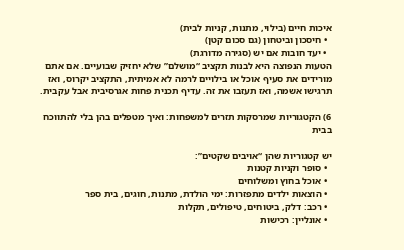איכות חיים (בילוי, מתנות, קניות לבית)
  • חיסכון וביטחון (גם סכום קטן)
  • יעד חובות אם יש (סגירה מדורגת)
הטעות הנפוצה היא לבנות תקציב “מושלם” שלא יחזיק שבועיים. אם אתם מורידים את סעיף אוכל או בילויים לרמה לא אמיתית, התקציב יקרוס, ואז תרגישו אשמה, ואז תעזבו את זה. עדיף תכנית פחות אגרסיבית אבל עקבית.

6) הקטגוריות שמרסקות תזרים למשפחות: ואיך מטפלים בהן בלי להתווכח בבית

יש קטגוריות שהן “אויבים שקטים”:
  • סופר וקניות קטנות
  • אוכל בחוץ ומשלוחים
  • הוצאות ילדים מתפזרות: ימי הולדת, מתנות, חוגים, בית ספר
  • רכב: דלק, ביטוחים, טיפולים, תקלות
  • אונליין: רכישות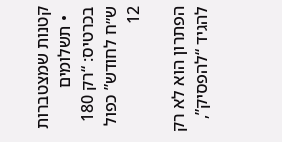קטנות שמצטברות
  • תשלומים בכרטיס: “רק 180 ש״ח לחודש” כפול 12

הפתרון הוא לא רק להגיד “להפסיק”,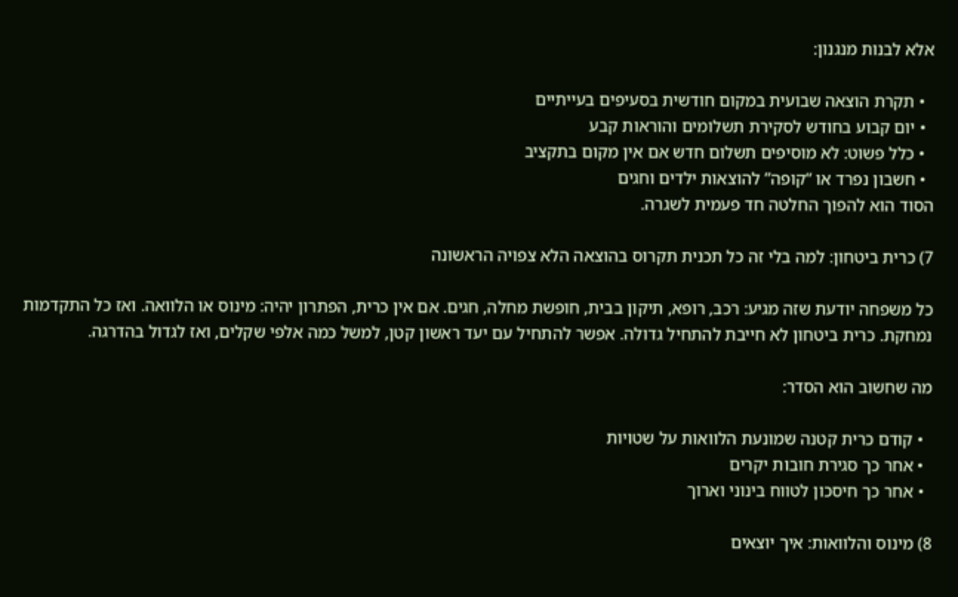אלא לבנות מנגנון:

  • תקרת הוצאה שבועית במקום חודשית בסעיפים בעייתיים
  • יום קבוע בחודש לסקירת תשלומים והוראות קבע
  • כלל פשוט: לא מוסיפים תשלום חדש אם אין מקום בתקציב
  • חשבון נפרד או “קופה” להוצאות ילדים וחגים
הסוד הוא להפוך החלטה חד פעמית לשגרה.

7) כרית ביטחון: למה בלי זה כל תכנית תקרוס בהוצאה הלא צפויה הראשונה

כל משפחה יודעת שזה מגיע: רכב, רופא, תיקון בבית, חופשת מחלה, חגים. אם אין כרית, הפתרון יהיה: מינוס או הלוואה. ואז כל התקדמות נמחקת. כרית ביטחון לא חייבת להתחיל גדולה. אפשר להתחיל עם יעד ראשון קטן, למשל כמה אלפי שקלים, ואז לגדול בהדרגה.

מה שחשוב הוא הסדר:

  • קודם כרית קטנה שמונעת הלוואות על שטויות
  • אחר כך סגירת חובות יקרים
  • אחר כך חיסכון לטווח בינוני וארוך

8) מינוס והלוואות: איך יוצאים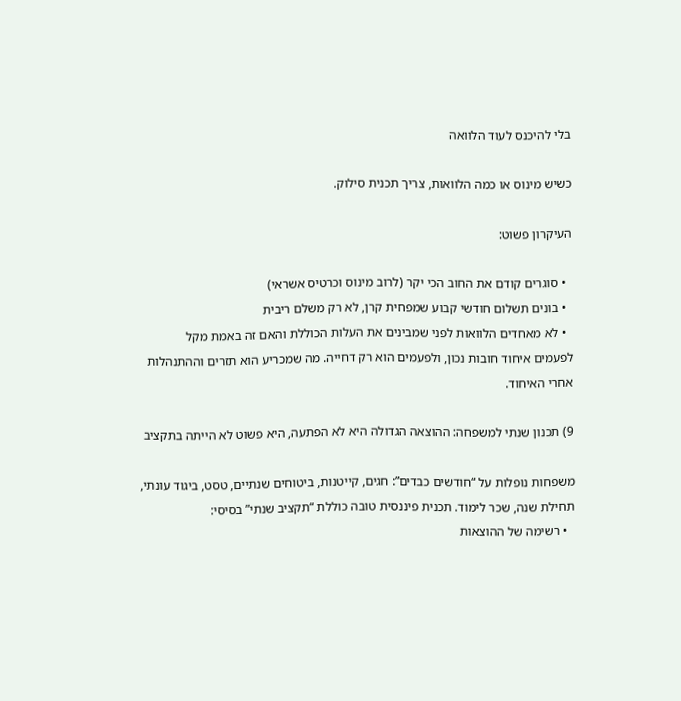בלי להיכנס לעוד הלוואה

כשיש מינוס או כמה הלוואות, צריך תכנית סילוק.

העיקרון פשוט:

  • סוגרים קודם את החוב הכי יקר (לרוב מינוס וכרטיס אשראי)
  • בונים תשלום חודשי קבוע שמפחית קרן, לא רק משלם ריבית
  • לא מאחדים הלוואות לפני שמבינים את העלות הכוללת והאם זה באמת מקל
לפעמים איחוד חובות נכון, ולפעמים הוא רק דחייה. מה שמכריע הוא תזרים וההתנהלות אחרי האיחוד.

9) תכנון שנתי למשפחה: ההוצאה הגדולה היא לא הפתעה, היא פשוט לא הייתה בתקציב

משפחות נופלות על “חודשים כבדים”: חגים, קייטנות, ביטוחים שנתיים, טסט, ביגוד עונתי, תחילת שנה, שכר לימוד. תכנית פיננסית טובה כוללת “תקציב שנתי” בסיסי:
  • רשימה של ההוצאות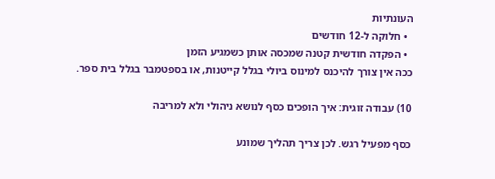העונתיות
  • חלוקה ל-12 חודשים
  • הפקדה חודשית קטנה שמכסה אותן כשמגיע הזמן
ככה אין צורך להיכנס למינוס ביולי בגלל קייטנות, או בספטמבר בגלל בית ספר.

10) עבודה זוגית: איך הופכים כסף לנושא ניהולי ולא למריבה

כסף מפעיל רגש. לכן צריך תהליך שמונע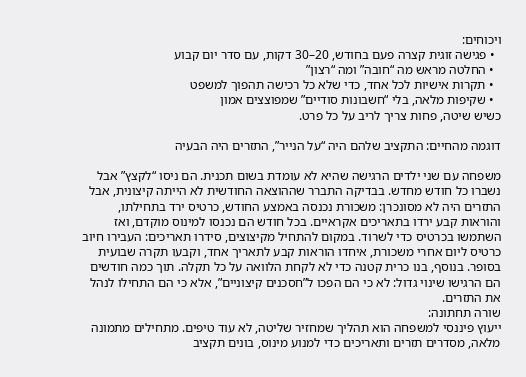ויכוחים:
  • פגישה זוגית קצרה פעם בחודש, 20–30 דקות, עם סדר יום קבוע
  • החלטה מראש מה “חובה” ומה “רצון”
  • תקרות אישיות לכל אחד, כדי שלא כל רכישה תהפוך למשפט
  • שקיפות מלאה, בלי “חשבונות סודיים” שמפוצצים אמון
כשיש שיטה, פחות צריך לריב על כל פרט.

דוגמה מהחיים: התקציב שלהם היה “על הנייר”, התזרים היה הבעיה

משפחה עם שני ילדים הרגישה שהיא לא עומדת בשום תכנית. הם ניסו “לקצץ” אבל נשברו כל חודש מחדש. בבדיקה התברר שההוצאה החודשית לא הייתה קיצונית, אבל התזרים היה לא מסונכרן: משכורת נכנסה באמצע החודש, כרטיס ירד בתחילתו, והוראות קבע ירדו בתאריכים אקראיים. בכל חודש הם נכנסו למינוס מוקדם, ואז השתמשו בכרטיס כדי לשרוד. במקום להתחיל מקיצוצים, סידרו תאריכים: העבירו חיוב כרטיס ליום אחרי משכורת, איחדו הוראות קבע לתאריך אחד, וקבעו תקרה שבועית בסופר. בנוסף, בנו כרית קטנה כדי לא לקחת הלוואה על כל תקלה. תוך כמה חודשים הם הרגישו שינוי גדול: לא כי הם הפכו ל”חסכנים קיצוניים”, אלא כי הם התחילו לנהל את התזרים.
שורה תחתונה:
ייעוץ פיננסי למשפחה הוא תהליך שמחזיר שליטה, לא עוד טיפים. מתחילים מתמונה מלאה, מסדרים תזרים ותאריכים כדי למנוע מינוס, בונים תקציב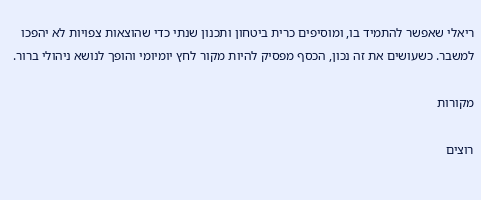ריאלי שאפשר להתמיד בו, ומוסיפים כרית ביטחון ותכנון שנתי כדי שהוצאות צפויות לא יהפכו למשבר. כשעושים את זה נכון, הכסף מפסיק להיות מקור לחץ יומיומי והופך לנושא ניהולי ברור.

מקורות

רוצים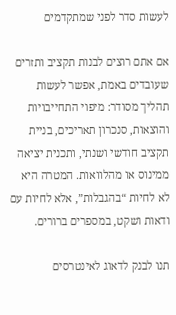לעשות סדר לפני שמתקדמים

אם אתם רוצים לבנות תקציב ותזרים שעובדים באמת, אפשר לעשות תהליך מסודר: מיפוי התחייבויות והוצאות, סנכרון תאריכים, בניית תקציב חודשי ושנתי, ותכנית יציאה ממינוס או מהלוואות. המטרה היא לא לחיות “בהגבלות”, אלא לחיות עם ודאות ושקט, במספרים ברורים.

תנו לבנק לדאוג לאינטרסים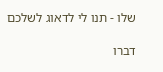שלו - תנו לי לדאוג לשלכם

דברו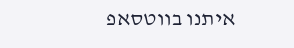איתנו בווטסאפ